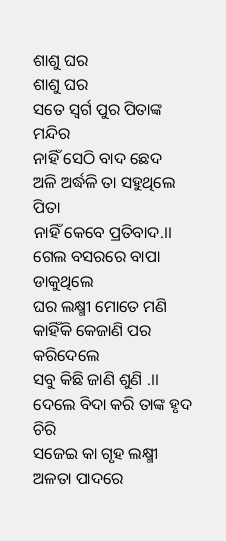ଶାଶୁ ଘର
ଶାଶୁ ଘର
ସତେ ସ୍ବର୍ଗ ପୁର ପିତାଙ୍କ ମନ୍ଦିର
ନାହିଁ ସେଠି ବାଦ ଛେଦ
ଅଳି ଅର୍ଦ୍ଧଳି ତା ସହୁଥିଲେ ପିତା
ନାହିଁ କେବେ ପ୍ରତିବାଦ.।।
ଗେଲ ବସରରେ ବାପା ଡାକୁଥିଲେ
ଘର ଲକ୍ଷ୍ମୀ ମୋତେ ମଣି
କାହିଁକି କେଜାଣି ପର କରିଦେଲେ
ସବୁ କିଛି ଜାଣି ଶୁଣି .।।
ଦେଲେ ବିଦା କରି ତାଙ୍କ ହୃଦ ଚିରି
ସଜେଇ କା ଗୃହ ଲକ୍ଷ୍ମୀ
ଅଳତା ପାଦରେ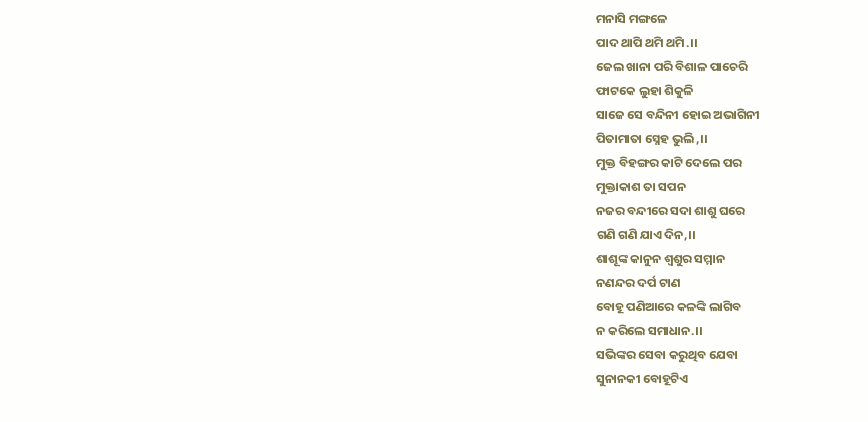ମନାସି ମଙ୍ଗଳେ
ପାଦ ଥାପି ଥମି ଥମି.।।
ଜେଲ ଖାନା ପରି ବିଶାଳ ପାଚେରି
ଫାଟକେ ଲୁହା ଶିକୁଳି
ସାଜେ ସେ ବନ୍ଦିନୀ ହୋଇ ଅଭାଗିନୀ
ପିତାମାତା ସ୍ନେହ ଭୁଲି,।।
ମୁକ୍ତ ବିହଙ୍ଗର କାଟି ଦେଲେ ପର
ମୁକ୍ତାକାଶ ତା ସପନ
ନଜର ବନ୍ଦୀରେ ସଦା ଶାଶୁ ଘରେ
ଗଣି ଗଣି ଯାଏ ଦିନ,।।
ଶାଶୂଙ୍କ କାନୁନ ଶ୍ୱଶୁର ସମ୍ମାନ
ନଣନ୍ଦର ଦର୍ପ ଟାଣ
ବୋହୂ ପଣିଆରେ କଳଙ୍କି ଲାଗିବ
ନ କରିଲେ ସମାଧାନ.।।
ସଭିଙ୍କର ସେବା କରୁଥିବ ଯେବା
ସୁନାନକୀ ବୋହୂଟିଏ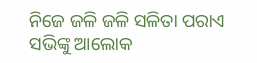ନିଜେ ଜଳି ଜଳି ସଳିତା ପରାଏ
ସଭିଙ୍କୁ ଆଲୋକ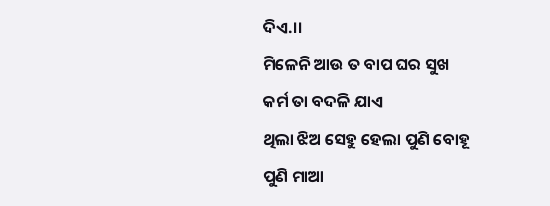ଦିଏ.।।
ମିଳେନି ଆଉ ତ ବାପ ଘର ସୁଖ
କର୍ମ ତା ବଦଳି ଯାଏ
ଥିଲା ଝିଅ ସେହୁ ହେଲା ପୁଣି ବୋହୂ
ପୁଣି ମାଆ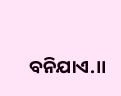ବନିଯାଏ.।।